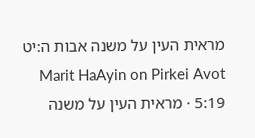מראית העין על משנה אבות ה:יט
Marit HaAyin on Pirkei Avot 5:19 · מראית העין על משנה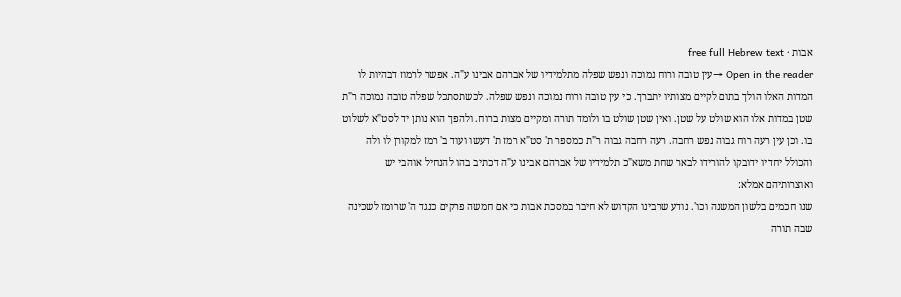אבות · free full Hebrew text
Open in the reader →עין טובה ורוח נמוכה ונפש שפלה מתלמידיו של אברהם אבינו ע"ה. אפשר לרמוז דבהיות לו המדות האלו הולך בתום לקיים מצותיו יתברך. כי עין טובה ורוח נמוכה ונפש שפלה. לכשתסתכל שפלה טובה נמוכה ר"ת שטן במדות אלו הוא שולט על שטן. ואין שטן שולט בו ולומד תורה ומקיים מצות ברוח. ולהפך הוא נותן יד לסט"א לשלוט בו. וכן עין רעה רוח גבוה נפש רחבה. רעה רחבה גבוה ר"ת כמספר ת' סט"א רמז ת' דעשו ועוד ב' רמז למקורן לו ולה והכולל יחדיו ידובקו להורידו לבאר שחת משא"כ תלמידיו של אברהם אבינו ע"ה דכתיב בהו להנחיל אוהבי יש ואוצרותיהם אמלא:
שנו חכמים בלשון המשנה וכו'. נודע שרבינו הקדוש לא חיבר במסכת אבות כי אם חמשה פרקים כנגד ה' שרומז לשכינה שבה תורה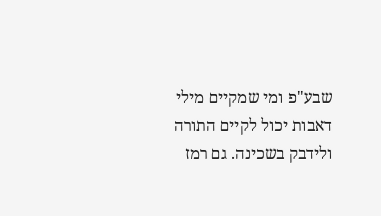שבע"פ ומי שמקיים מילי דאבות יכול לקיים התורה ולידבק בשכינה. גם רמז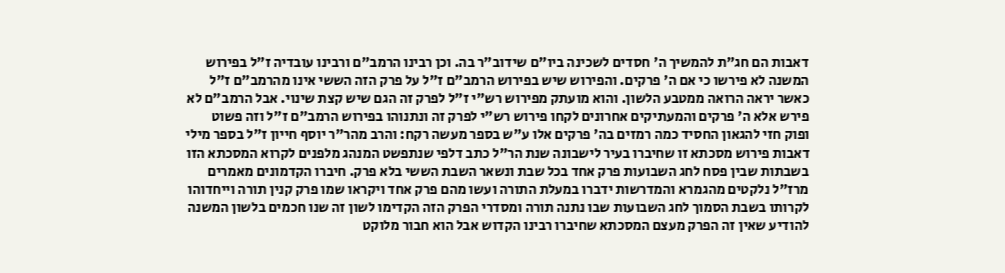דאבות הם חג"ת להמשיך ה' חסדים לשכינה ביו"ם שידוב"ר בה. וכן רבינו הרמב"ם ורבינו עובדיה ז"ל בפירוש המשנה לא פירשו כי אם ה' פרקים. והפירוש שיש בפירוש הרמב"ם ז"ל על פרק הזה הששי אינו מהרמב"ם ז"ל כאשר יראה הרואה ממטבע הלשון. והוא מועתק מפירוש רש"י ז"ל לפרק זה הגם שיש קצת שינוי. אבל הרמב"ם לא פירש אלא ה' פרקים והמעתיקים אחרונים לקחו פירוש רש"י לפרק זה ונתנוהו בפירוש הרמב"ם ז"ל וזה פשוט ופוק חזי להגאון החסיד כמה רמזים בה' פרקים אלו ע"ש בספר מעשה רקח: והרב מהר"ר יוסף חייון ז"ל בספר מילי דאבות פירוש מסכתא זו שחיברו בעיר לישבונה שנת הר"ל כתב דלפי שנתפשט המנהג מלפנים לקרוא המסכתא הזו בשבתות שבין פסח לחג השבועות פרק אחד בכל שבת ונשאר השבת הששי בלא פרק. חיברו הקדמונים מאמרים מרז"ל נלקטים מהגמרא והמדרשות ידברו במעלת התורה ועשו מהם פרק אחד ויקראו שמו פרק קנין תורה וייחדוהו לקרותו בשבת הסמוך לחג השבועות שבו נתנה תורה ומסדרי הפרק הזה הקדימו לשון זה שנו חכמים בלשון המשנה להודיע שאין זה הפרק מעצם המסכתא שחיברו רבינו הקדוש אבל הוא חבור מלוקט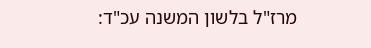מרז"ל בלשון המשנה עכ"ד: